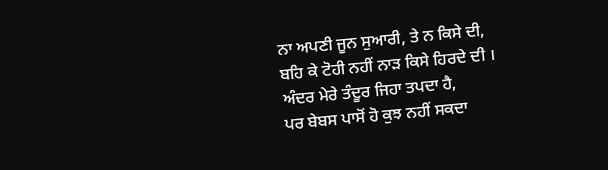ਨਾ ਅਪਣੀ ਜੂਨ ਸੁਆਰੀ, ਤੇ ਨ ਕਿਸੇ ਦੀ,
ਬਹਿ ਕੇ ਟੋਹੀ ਨਹੀਂ ਨਾੜ ਕਿਸੇ ਹਿਰਦੇ ਦੀ ।
ਅੰਦਰ ਮੇਰੇ ਤੰਦੂਰ ਜਿਹਾ ਤਪਦਾ ਹੈ,
ਪਰ ਬੇਬਸ ਪਾਸੋਂ ਹੋ ਕੁਝ ਨਹੀਂ ਸਕਦਾ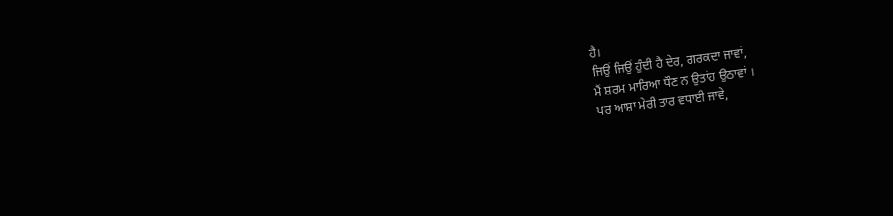ਹੈ।
ਜਿਉਂ ਜਿਉਂ ਹੁੰਦੀ ਹੈ ਦੇਰ, ਗਰਕਦਾ ਜਾਵਾਂ,
ਮੈਂ ਸ਼ਰਮ ਮਾਰਿਆ ਧੌਣ ਨ ਉਤਾਂਹ ਉਠਾਵਾਂ ।
ਪਰ ਆਸ਼ਾ ਮੇਰੀ ਤਾਰ ਵਧਾਈ ਜਾਵੇ,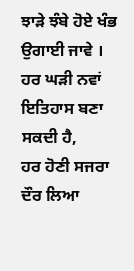ਝਾੜੇ ਝੰਬੇ ਹੋਏ ਖੰਭ ਉਗਾਈ ਜਾਵੇ ।
ਹਰ ਘੜੀ ਨਵਾਂ ਇਤਿਹਾਸ ਬਣਾ ਸਕਦੀ ਹੈ,
ਹਰ ਹੋਣੀ ਸਜਰਾ ਦੌਰ ਲਿਆ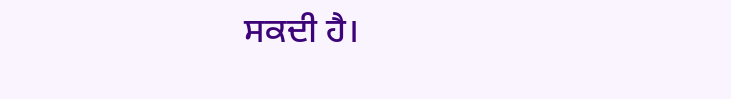ਸਕਦੀ ਹੈ।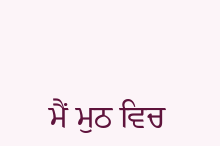ਮੈਂ ਮੁਠ ਵਿਚ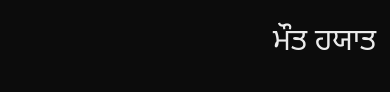ਮੌਤ ਹਯਾਤ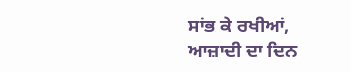ਸਾਂਭ ਕੇ ਰਖੀਆਂ,
ਆਜ਼ਾਦੀ ਦਾ ਦਿਨ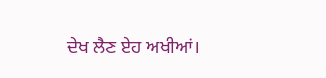ਦੇਖ ਲੈਣ ਏਹ ਅਖੀਆਂ।